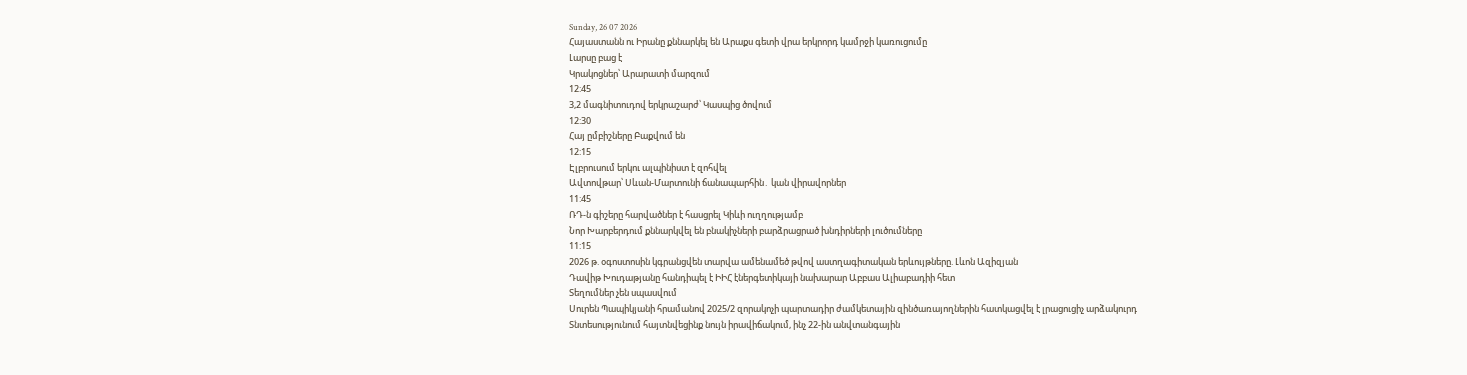Sunday, 26 07 2026
Հայաստանն ու Իրանը քննարկել են Արաքս գետի վրա երկրորդ կամրջի կառուցումը
Լարսը բաց է
Կրակոցներ՝ Արարատի մարզում
12:45
3,2 մագնիտուդով երկրաշարժ՝ Կասպից ծովում
12:30
Հայ ըմբիշները Բաքվում են
12:15
Էլբրուսում երկու ալպինիստ է զոհվել
Ավտովթար՝ Սևան-Մարտունի ճանապարհին․ կան վիրավորներ
11:45
ՌԴ-ն գիշերը հարվածներ է հասցրել Կիևի ուղղությամբ
Նոր Խարբերդում քննարկվել են բնակիչների բարձրացրած խնդիրների լուծումները
11:15
2026 թ. օգոստոսին կգրանցվեն տարվա ամենամեծ թվով աստղագիտական երևույթները. Լևոն Ազիզյան
Դավիթ Խուդաթյանը հանդիպել է ԻԻՀ էներգետիկայի նախարար Աբբաս Ալիաբադիի հետ
Տեղումներ չեն սպասվում
Սուրեն Պապիկյանի հրամանով 2025/2 զորակոչի պարտադիր ժամկետային զինծառայողներին հատկացվել է լրացուցիչ արձակուրդ
Տնտեսությունում հայտնվեցինք նույն իրավիճակում, ինչ 22-ին անվտանգային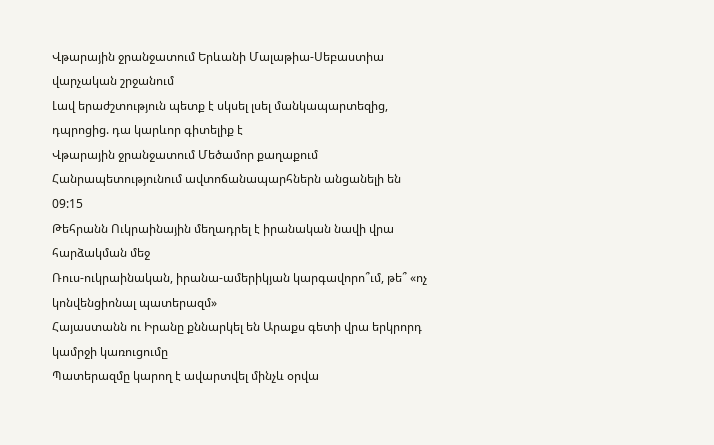Վթարային ջրանջատում Երևանի Մալաթիա-Սեբաստիա վարչական շրջանում
Լավ երաժշտություն պետք է սկսել լսել մանկապարտեզից, դպրոցից. դա կարևոր գիտելիք է
Վթարային ջրանջատում Մեծամոր քաղաքում
Հանրապետությունում ավտոճանապարհներն անցանելի են
09:15
Թեհրանն Ուկրաինային մեղադրել է իրանական նավի վրա հարձակման մեջ
Ռուս-ուկրաինական, իրանա-ամերիկյան կարգավորո՞ւմ, թե՞ «ոչ կոնվենցիոնալ պատերազմ»
Հայաստանն ու Իրանը քննարկել են Արաքս գետի վրա երկրորդ կամրջի կառուցումը
Պատերազմը կարող է ավարտվել մինչև օրվա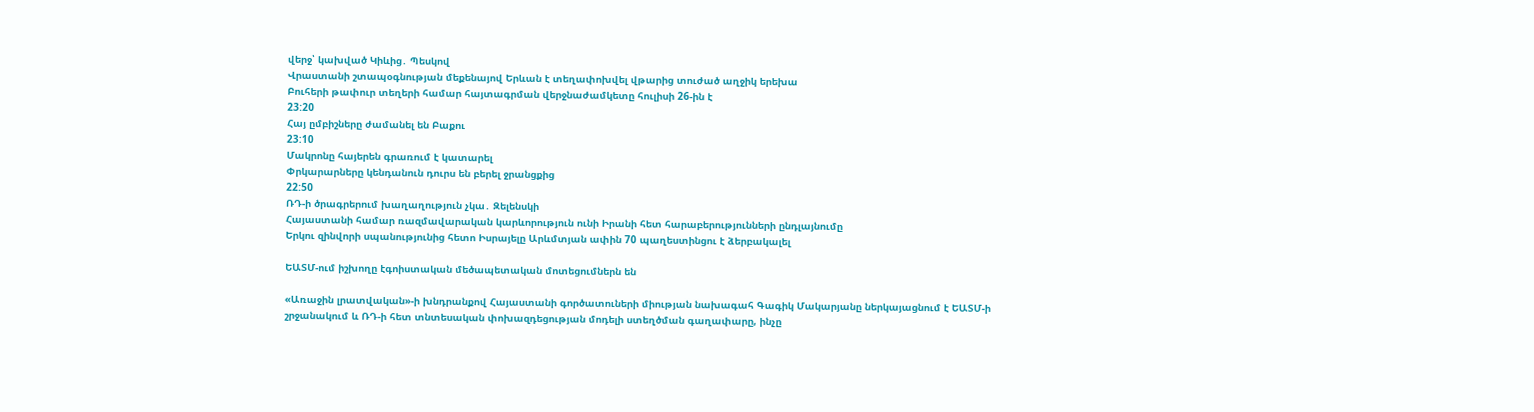վերջ՝ կախված Կիևից․ Պեսկով
Վրաստանի շտապօգնության մեքենայով Երևան է տեղափոխվել վթարից տուժած աղջիկ երեխա
Բուհերի թափուր տեղերի համար հայտագրման վերջնաժամկետը հուլիսի 26-ին է
23:20
Հայ ըմբիշները ժամանել են Բաքու
23:10
Մակրոնը հայերեն գրառում է կատարել
Փրկարարները կենդանուն դուրս են բերել ջրանցքից
22:50
ՌԴ-ի ծրագրերում խաղաղություն չկա․ Զելենսկի
Հայաստանի համար ռազմավարական կարևորություն ունի Իրանի հետ հարաբերությունների ընդլայնումը
Երկու զինվորի սպանությունից հետո Իսրայելը Արևմտյան ափին 70 պաղեստինցու է ձերբակալել

ԵԱՏՄ-ում իշխողը էգոիստական մեծապետական մոտեցումներն են

«Առաջին լրատվական»-ի խնդրանքով Հայաստանի գործատուների միության նախագահ Գագիկ Մակարյանը ներկայացնում է ԵԱՏՄ-ի շրջանակում և ՌԴ-ի հետ տնտեսական փոխազդեցության մոդելի ստեղծման գաղափարը, ինչը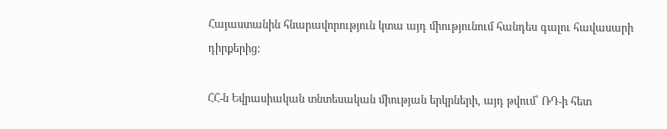Հայաստանին հնարավորություն կտա այդ միությունում հանդես գալու հավասարի դիրքերից:

ՀՀ-ն Եվրասիական տնտեսական միության երկրների, այդ թվում՝ ՌԴ-ի հետ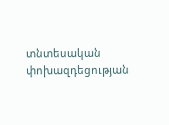տնտեսական փոխազդեցության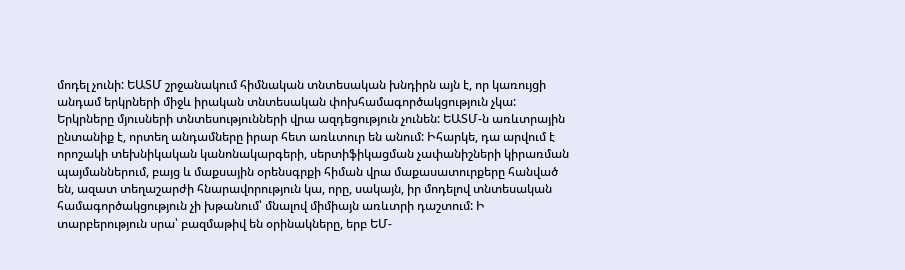մոդել չունի: ԵԱՏՄ շրջանակում հիմնական տնտեսական խնդիրն այն է, որ կառույցի անդամ երկրների միջև իրական տնտեսական փոխհամագործակցություն չկա: Երկրները մյուսների տնտեսությունների վրա ազդեցություն չունեն: ԵԱՏՄ-ն առևտրային ընտանիք է, որտեղ անդամները իրար հետ առևտուր են անում: Իհարկե, դա արվում է որոշակի տեխնիկական կանոնակարգերի, սերտիֆիկացման չափանիշների կիրառման պայմաններում, բայց և մաքսային օրենսգրքի հիման վրա մաքասատուրքերը հանված են, ազատ տեղաշարժի հնարավորություն կա, որը, սակայն, իր մոդելով տնտեսական համագործակցություն չի խթանում՝ մնալով միմիայն առևտրի դաշտում: Ի տարբերություն սրա՝ բազմաթիվ են օրինակները, երբ ԵՄ-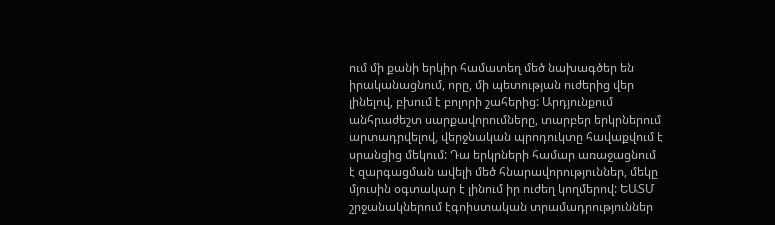ում մի քանի երկիր համատեղ մեծ նախագծեր են իրականացնում, որը, մի պետության ուժերից վեր լինելով, բխում է բոլորի շահերից: Արդյունքում անհրաժեշտ սարքավորումները, տարբեր երկրներում արտադրվելով, վերջնական պրոդուկտը հավաքվում է սրանցից մեկում: Դա երկրների համար առաջացնում է զարգացման ավելի մեծ հնարավորություններ, մեկը մյուսին օգտակար է լինում իր ուժեղ կողմերով: ԵԱՏՄ շրջանակներում էգոիստական տրամադրություններ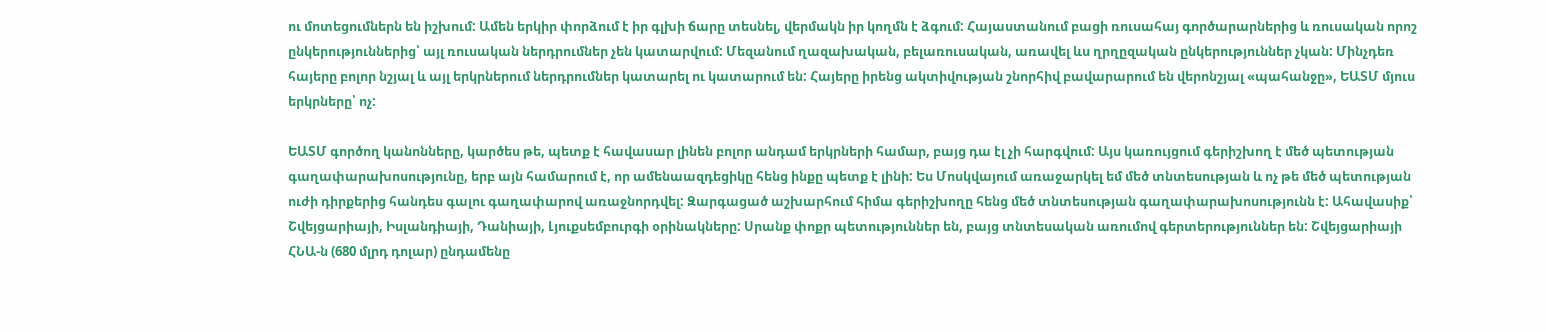ու մոտեցումներն են իշխում: Ամեն երկիր փորձում է իր գլխի ճարը տեսնել, վերմակն իր կողմն է ձգում: Հայաստանում բացի ռուսահայ գործարարներից և ռուսական որոշ ընկերություններից՝ այլ ռուսական ներդրումներ չեն կատարվում: Մեզանում ղազախական, բելառուսական, առավել ևս ղրղըզական ընկերություններ չկան: Մինչդեռ հայերը բոլոր նշյալ և այլ երկրներում ներդրումներ կատարել ու կատարում են: Հայերը իրենց ակտիվության շնորհիվ բավարարում են վերոնշյալ «պահանջը», ԵԱՏՄ մյուս երկրները՝ ոչ:

ԵԱՏՄ գործող կանոնները, կարծես թե, պետք է հավասար լինեն բոլոր անդամ երկրների համար, բայց դա էլ չի հարգվում: Այս կառույցում գերիշխող է մեծ պետության գաղափարախոսությունը, երբ այն համարում է, որ ամենաազդեցիկը հենց ինքը պետք է լինի: Ես Մոսկվայում առաջարկել եմ մեծ տնտեսության և ոչ թե մեծ պետության ուժի դիրքերից հանդես գալու գաղափարով առաջնորդվել: Զարգացած աշխարհում հիմա գերիշխողը հենց մեծ տնտեսության գաղափարախոսությունն է: Ահավասիք՝ Շվեյցարիայի, Իսլանդիայի, Դանիայի, Լյուքսեմբուրգի օրինակները: Սրանք փոքր պետություններ են, բայց տնտեսական առումով գերտերություններ են: Շվեյցարիայի ՀՆԱ-ն (680 մլրդ դոլար) ընդամենը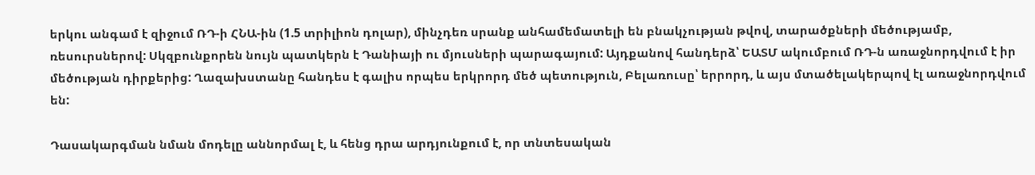երկու անգամ է զիջում ՌԴ-ի ՀՆԱ-ին (1.5 տրիլիոն դոլար), մինչդեռ սրանք անհամեմատելի են բնակչության թվով, տարածքների մեծությամբ, ռեսուրսներով: Սկզբունքորեն նույն պատկերն է Դանիայի ու մյուսների պարագայում: Այդքանով հանդերձ՝ ԵԱՏՄ ակումբում ՌԴ-ն առաջնորդվում է իր մեծության դիրքերից: Ղազախստանը հանդես է գալիս որպես երկրորդ մեծ պետություն, Բելառուսը՝ երրորդ, և այս մտածելակերպով էլ առաջնորդվում են:

Դասակարգման նման մոդելը աննորմալ է, և հենց դրա արդյունքում է, որ տնտեսական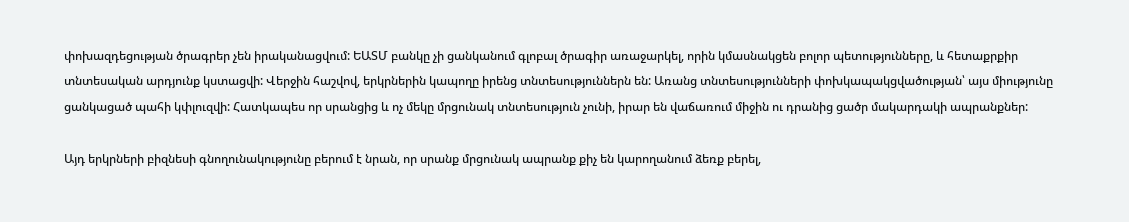փոխազդեցության ծրագրեր չեն իրականացվում: ԵԱՏՄ բանկը չի ցանկանում գլոբալ ծրագիր առաջարկել, որին կմասնակցեն բոլոր պետությունները, և հետաքրքիր տնտեսական արդյունք կստացվի: Վերջին հաշվով, երկրներին կապողը իրենց տնտեսություններն են: Առանց տնտեսությունների փոխկապակցվածության՝ այս միությունը ցանկացած պահի կփլուզվի: Հատկապես որ սրանցից և ոչ մեկը մրցունակ տնտեսություն չունի, իրար են վաճառում միջին ու դրանից ցածր մակարդակի ապրանքներ:

Այդ երկրների բիզնեսի գնողունակությունը բերում է նրան, որ սրանք մրցունակ ապրանք քիչ են կարողանում ձեռք բերել,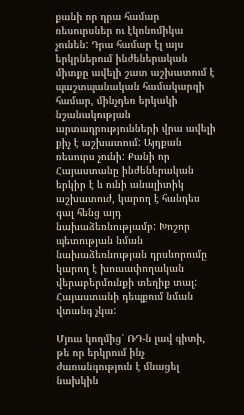քանի որ դրա համար ռեսուրսներ ու էկոնոմիկա չունեն: Դրա համար էլ այս երկրներում ինժեներական միտքը ավելի շատ աշխատում է պաշտպանական համակարգի համար, մինչդեռ երկակի նշանակության արտադրությունների վրա ավելի քիչ է աշխատում: Այդքան ռեսուրս չունի: Քանի որ Հայաստանը ինժեներական երկիր է և ունի անալիտիկ աշխատուժ, կարող է հանդես գալ հենց այդ նախաձեռնությամբ: Խոշոր պետության նման նախաձեռնության դրսևորումը կարող է խուսափողական վերաբերմունքի տեղիք տալ: Հայաստանի դեպքում նման վտանգ չկա:

Մյուս կողմից՝ ՌԴ-ն լավ գիտի, թե որ երկրում ինչ ժառանգություն է մնացել նախկին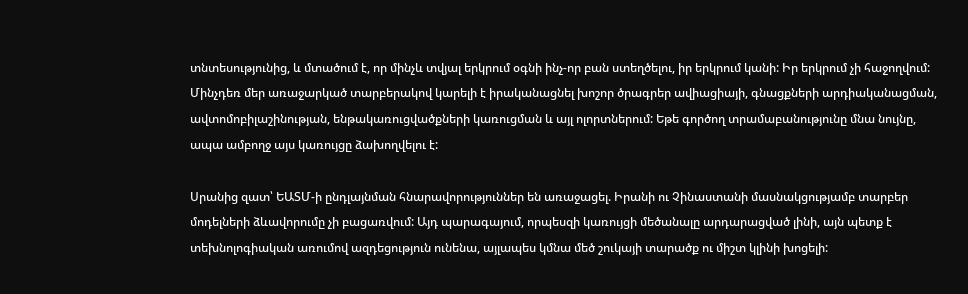տնտեսությունից, և մտածում է, որ մինչև տվյալ երկրում օգնի ինչ-որ բան ստեղծելու, իր երկրում կանի: Իր երկրում չի հաջողվում: Մինչդեռ մեր առաջարկած տարբերակով կարելի է իրականացնել խոշոր ծրագրեր ավիացիայի, գնացքների արդիականացման, ավտոմոբիլաշինության, ենթակառուցվածքների կառուցման և այլ ոլորտներում: Եթե գործող տրամաբանությունը մնա նույնը, ապա ամբողջ այս կառույցը ձախողվելու է:

Սրանից զատ՝ ԵԱՏՄ-ի ընդլայնման հնարավորություններ են առաջացել. Իրանի ու Չինաստանի մասնակցությամբ տարբեր մոդելների ձևավորումը չի բացառվում: Այդ պարագայում, որպեսզի կառույցի մեծանալը արդարացված լինի, այն պետք է տեխնոլոգիական առումով ազդեցություն ունենա, այլապես կմնա մեծ շուկայի տարածք ու միշտ կլինի խոցելի: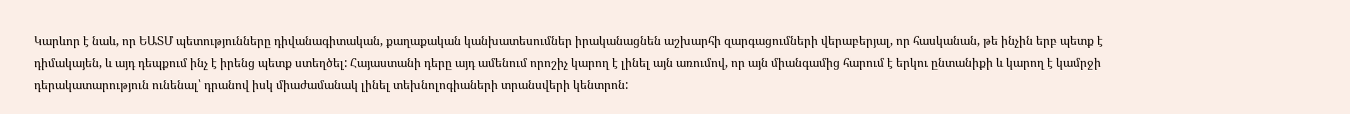Կարևոր է նաև, որ ԵԱՏՄ պետությունները դիվանագիտական, քաղաքական կանխատեսումներ իրականացնեն աշխարհի զարգացումների վերաբերյալ, որ հասկանան, թե ինչին երբ պետք է դիմակայեն, և այդ դեպքում ինչ է իրենց պետք ստեղծել: Հայաստանի դերը այդ ամենում որոշիչ կարող է լինել այն առումով, որ այն միանգամից հարում է երկու ընտանիքի և կարող է կամրջի դերակատարություն ունենալ՝ դրանով իսկ միաժամանակ լինել տեխնոլոգիաների տրանսվերի կենտրոն: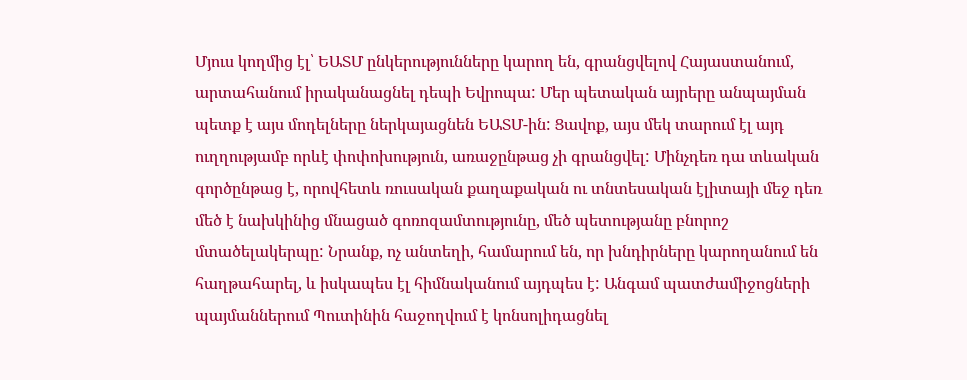Մյուս կողմից էլ՝ ԵԱՏՄ ընկերությունները կարող են, գրանցվելով Հայաստանում, արտահանում իրականացնել դեպի Եվրոպա: Մեր պետական այրերը անպայման պետք է այս մոդելները ներկայացնեն ԵԱՏՄ-ին: Ցավոք, այս մեկ տարում էլ այդ ուղղությամբ որևէ փոփոխություն, առաջընթաց չի գրանցվել: Մինչդեռ դա տևական գործընթաց է, որովհետև ռուսական քաղաքական ու տնտեսական էլիտայի մեջ դեռ մեծ է նախկինից մնացած գոռոզամտությունը, մեծ պետությանը բնորոշ մտածելակերպը: Նրանք, ոչ անտեղի, համարում են, որ խնդիրները կարողանում են հաղթահարել, և իսկապես էլ հիմնականում այդպես է: Անգամ պատժամիջոցների պայմաններում Պուտինին հաջողվում է կոնսոլիդացնել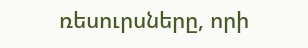ռեսուրսները, որի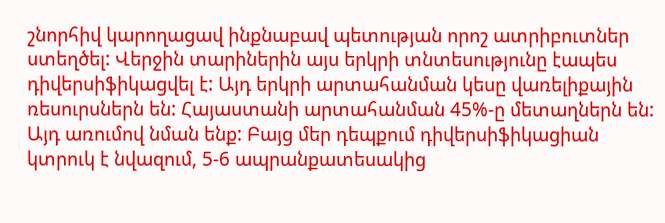շնորհիվ կարողացավ ինքնաբավ պետության որոշ ատրիբուտներ ստեղծել: Վերջին տարիներին այս երկրի տնտեսությունը էապես դիվերսիֆիկացվել է: Այդ երկրի արտահանման կեսը վառելիքային ռեսուրսներն են: Հայաստանի արտահանման 45%-ը մետաղներն են: Այդ առումով նման ենք: Բայց մեր դեպքում դիվերսիֆիկացիան կտրուկ է նվազում, 5-6 ապրանքատեսակից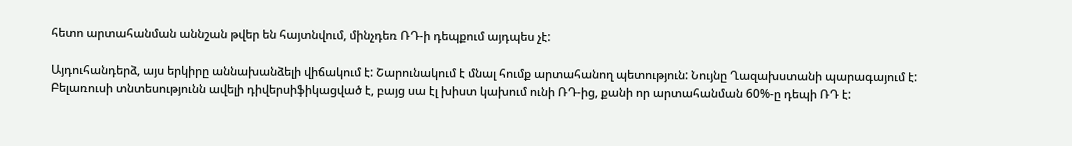հետո արտահանման աննշան թվեր են հայտնվում, մինչդեռ ՌԴ-ի դեպքում այդպես չէ:

Այդուհանդերձ, այս երկիրը աննախանձելի վիճակում է: Շարունակում է մնալ հումք արտահանող պետություն: Նույնը Ղազախստանի պարագայում է: Բելառուսի տնտեսությունն ավելի դիվերսիֆիկացված է, բայց սա էլ խիստ կախում ունի ՌԴ-ից, քանի որ արտահանման 60%-ը դեպի ՌԴ է: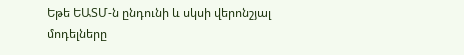Եթե ԵԱՏՄ-ն ընդունի և սկսի վերոնշյալ մոդելները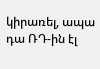կիրառել, ապա դա ՌԴ-ին էլ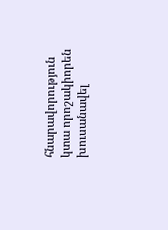հնարավորություն կտա որոշակիորեն խուսանավել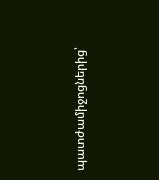պատժամիջոցներից՝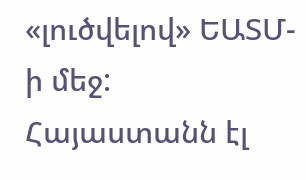«լուծվելով» ԵԱՏՄ-ի մեջ: Հայաստանն էլ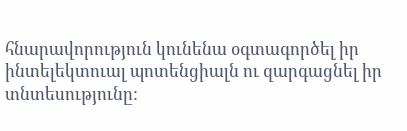հնարավորություն կունենա օգտագործել իր ինտելեկտուալ պոտենցիալն ու զարգացնել իր տնտեսությունը: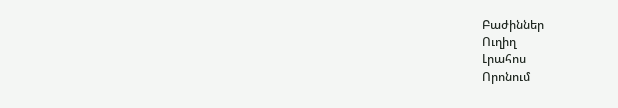Բաժիններ
Ուղիղ
Լրահոս
Որոնում